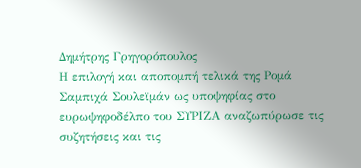Δημήτρης Γρηγορόπουλος
Η επιλογή και αποπομπή τελικά της Ρομά Σαμπιχά Σουλεϊμάν ως υποψηφίας στο ευρωψηφοδέλπο του ΣΥΡΙΖΑ αναζωπύρωσε τις συζητήσεις και τις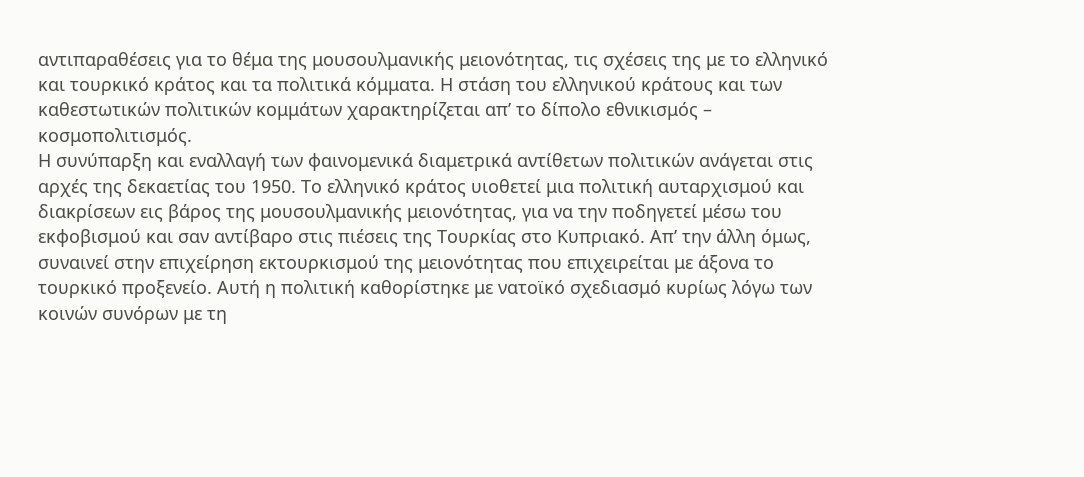αντιπαραθέσεις για το θέμα της μουσουλμανικής μειονότητας, τις σχέσεις της με το ελληνικό και τουρκικό κράτος και τα πολιτικά κόμματα. Η στάση του ελληνικού κράτους και των καθεστωτικών πολιτικών κομμάτων χαρακτηρίζεται απ’ το δίπολο εθνικισμός – κοσμοπολιτισμός.
Η συνύπαρξη και εναλλαγή των φαινομενικά διαμετρικά αντίθετων πολιτικών ανάγεται στις αρχές της δεκαετίας του 1950. Το ελληνικό κράτος υιοθετεί μια πολιτική αυταρχισμού και διακρίσεων εις βάρος της μουσουλμανικής μειονότητας, για να την ποδηγετεί μέσω του εκφοβισμού και σαν αντίβαρο στις πιέσεις της Τουρκίας στο Κυπριακό. Απ’ την άλλη όμως, συναινεί στην επιχείρηση εκτουρκισμού της μειονότητας που επιχειρείται με άξονα το τουρκικό προξενείο. Αυτή η πολιτική καθορίστηκε με νατοϊκό σχεδιασμό κυρίως λόγω των κοινών συνόρων με τη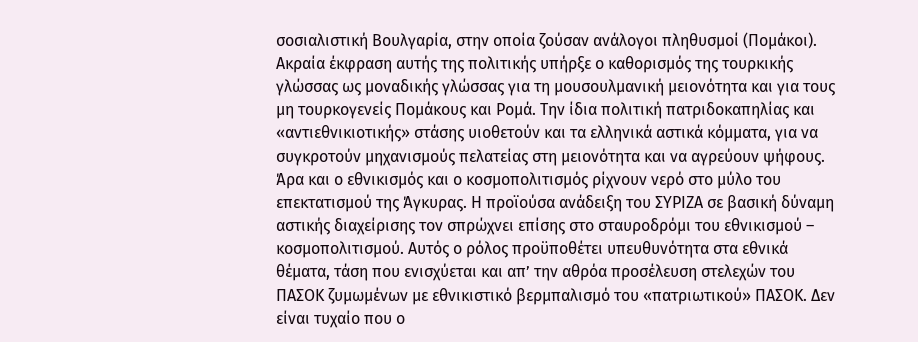σοσιαλιστική Βουλγαρία, στην οποία ζούσαν ανάλογοι πληθυσμοί (Πομάκοι). Ακραία έκφραση αυτής της πολιτικής υπήρξε ο καθορισμός της τουρκικής γλώσσας ως μοναδικής γλώσσας για τη μουσουλμανική μειονότητα και για τους μη τουρκογενείς Πομάκους και Ρομά. Την ίδια πολιτική πατριδοκαπηλίας και «αντιεθνικιοτικής» στάσης υιοθετούν και τα ελληνικά αστικά κόμματα, για να συγκροτούν μηχανισμούς πελατείας στη μειονότητα και να αγρεύουν ψήφους.
Άρα και ο εθνικισμός και ο κοσμοπολιτισμός ρίχνουν νερό στο μύλο του επεκτατισμού της Άγκυρας. Η προϊούσα ανάδειξη του ΣΥΡΙΖΑ σε βασική δύναμη αστικής διαχείρισης τον σπρώχνει επίσης στο σταυροδρόμι του εθνικισμού – κοσμοπολιτισμού. Αυτός ο ρόλος προϋποθέτει υπευθυνότητα στα εθνικά θέματα, τάση που ενισχύεται και απ’ την αθρόα προσέλευση στελεχών του ΠΑΣΟΚ ζυμωμένων με εθνικιστικό βερμπαλισμό του «πατριωτικού» ΠΑΣΟΚ. Δεν είναι τυχαίο που ο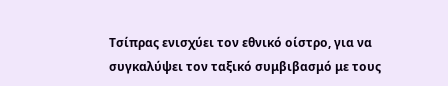Τσίπρας ενισχύει τον εθνικό οίστρο, για να συγκαλύψει τον ταξικό συμβιβασμό με τους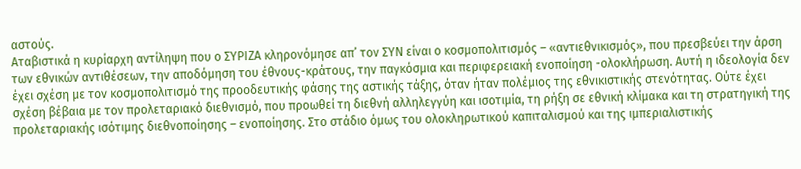αστούς.
Αταβιστικά η κυρίαρχη αντίληψη που ο ΣΥΡΙΖΑ κληρονόμησε απ’ τον ΣΥΝ είναι ο κοσμοπολιτισμός – «αντιεθνικισμός», που πρεσβεύει την άρση των εθνικών αντιθέσεων, την αποδόμηση του έθνους-κράτους, την παγκόσμια και περιφερειακή ενοποίηση -ολοκλήρωση. Αυτή η ιδεολογία δεν έχει σχέση με τον κοσμοπολιτισμό της προοδευτικής φάσης της αστικής τάξης, όταν ήταν πολέμιος της εθνικιστικής στενότητας. Ούτε έχει σχέση βέβαια με τον προλεταριακό διεθνισμό, που προωθεί τη διεθνή αλληλεγγύη και ισοτιμία, τη ρήξη σε εθνική κλίμακα και τη στρατηγική της προλεταριακής ισότιμης διεθνοποίησης – ενοποίησης. Στο στάδιο όμως του ολοκληρωτικού καπιταλισμού και της ιμπεριαλιστικής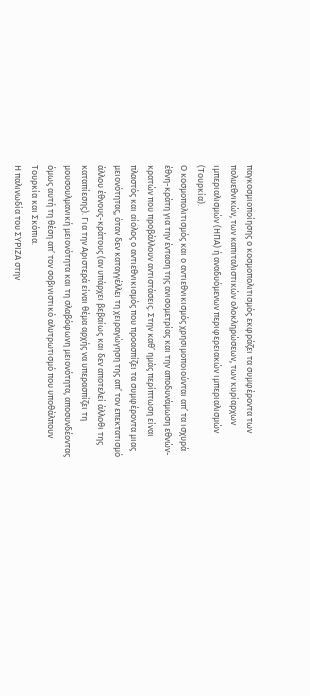παγκοσμιοποίησης ο κοσμοπολιτισμός εκφράζει τα συμφέροντα των πολυεθνικών, των καπιταλιστικών ολοκληρώσεων, των κυρίαρχων ιμπεριαλισμών (ΗΠΑ) ή αναδυόμενων περιφερειακών ιμπεριαλισμών (Τουρκία).
Ο κοσμοπολιτισμός και ο αντιεθνικισμός χρησιμοποιούνται απ’ τα ισχυρά έθνη-κράτη για την ένταση της ανισομετρίας και την αποδυνάμωση εθνών-κρατών που προβάλλουν αντιστάσεις. Στην καθ’ ημάς περίπτωση είναι πλαστός και αίολος ο αντιεθνικισμός που προασπίζει τα συμφέροντα μιας μειονότητας, όταν δεν καταγγέλλει τη χειραγώγηση της απ’ τον επεκτατισμό άλλου έθνους-κράτους (αν υπάρχει βεβαίως και δεν αποτελεί άλλοθι της καταπίεσης). Για την Αριστερά είναι θέμα αρχής να υπερασπίζει τη μουσουλμανική μειονότητα και τη σλαβόφωνη μειονότητα, αποσυνδέοντας όμως αυτή τη θέση απ’ τον σοβινιστικό αλυτρωτισμό που υποθάλπουν Τουρκία και Σκόπια.
Η παλινωδία του ΣΥΡΙΖΑ στην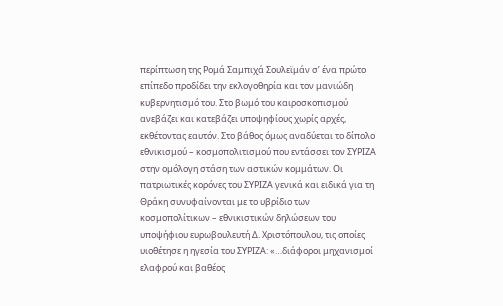περίπτωση της Ρομά Σαμπιχά Σουλεϊμάν σ’ ένα πρώτο επίπεδο προδίδει την εκλογοθηρία και τον μανιώδη κυβερνητισμό του. Στο βωμό του καιροσκοπισμού ανεβάζει και κατεβάζει υποψηφίους χωρίς αρχές, εκθέτοντας εαυτόν. Στο βάθος όμως αναδύεται το δίπολο εθνικισμού – κοσμοπολιτισμού που εντάσσει τον ΣΥΡΙΖΑ στην ομόλογη στάση των αστικών κομμάτων. Οι πατριωτικές κορόνες του ΣΥΡΙΖΑ γενικά και ειδικά για τη Θράκη συνυφαίνονται με το υβρίδιο των κοσμοπολίτικων – εθνικιστικών δηλώσεων του υποψήφιου ευρωβουλευτή Δ. Χριστόπουλου, τις οποίες υιοθέτησε η ηγεσία του ΣΥΡΙΖΑ: «…διάφοροι μηχανισμοί ελαφρού και βαθέος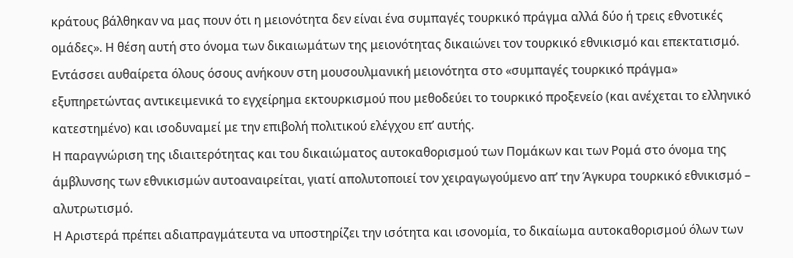κράτους βάλθηκαν να μας πουν ότι η μειονότητα δεν είναι ένα συμπαγές τουρκικό πράγμα αλλά δύο ή τρεις εθνοτικές ομάδες». Η θέση αυτή στο όνομα των δικαιωμάτων της μειονότητας δικαιώνει τον τουρκικό εθνικισμό και επεκτατισμό. Εντάσσει αυθαίρετα όλους όσους ανήκουν στη μουσουλμανική μειονότητα στο «συμπαγές τουρκικό πράγμα» εξυπηρετώντας αντικειμενικά το εγχείρημα εκτουρκισμού που μεθοδεύει το τουρκικό προξενείο (και ανέχεται το ελληνικό κατεστημένο) και ισοδυναμεί με την επιβολή πολιτικού ελέγχου επ’ αυτής.
Η παραγνώριση της ιδιαιτερότητας και του δικαιώματος αυτοκαθορισμού των Πομάκων και των Ρομά στο όνομα της άμβλυνσης των εθνικισμών αυτοαναιρείται, γιατί απολυτοποιεί τον χειραγωγούμενο απ’ την Άγκυρα τουρκικό εθνικισμό – αλυτρωτισμό.
Η Αριστερά πρέπει αδιαπραγμάτευτα να υποστηρίζει την ισότητα και ισονομία, το δικαίωμα αυτοκαθορισμού όλων των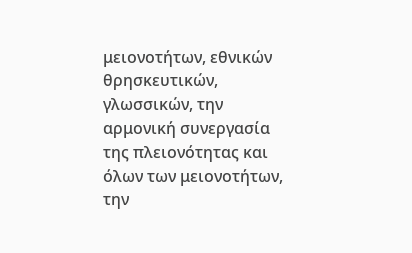μειονοτήτων, εθνικών θρησκευτικών, γλωσσικών, την αρμονική συνεργασία της πλειονότητας και όλων των μειονοτήτων, την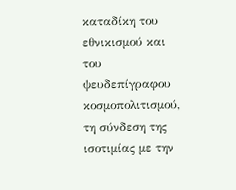καταδίκη του εθνικισμού και του ψευδεπίγραφου κοσμοπολιτισμού, τη σύνδεση της ισοτιμίας με την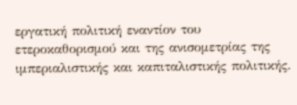εργατική πολιτική εναντίον του ετεροκαθορισμού και της ανισομετρίας της ιμπεριαλιστικής και καπιταλιστικής πολιτικής.